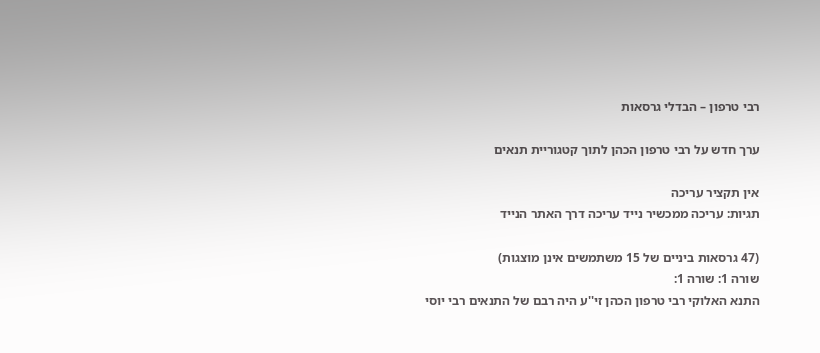רבי טרפון – הבדלי גרסאות

ערך חדש על רבי טרפון הכהן לתוך קטגוריית תנאים

אין תקציר עריכה
תגיות: עריכה ממכשיר נייד עריכה דרך האתר הנייד

(47 גרסאות ביניים של 15 משתמשים אינן מוצגות)
שורה 1: שורה 1:
התנא האלוקי רבי טרפון הכהן זי''ע היה רבם של התנאים רבי יוסי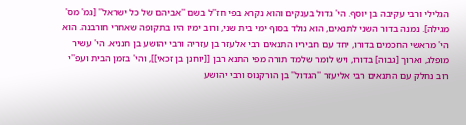הגלילי ורבי עקיבה בן יוסף. הי' גדול בענקים והוא נקרא בפי חז''ל בשם ''אביהם של כל ישראל'' [גמ' מס' מגילה]. נמנה בדור השני לתנאים, הוא נולד בסוף ימי בית שני, ורוב ימיו היו בתקופה שאחרי חורבנה. הוא הי' מראשי החכמים בדורו, יחד עם חביריו התנאים רבי אלעזר בן עזריה ורבי יהושע בן חנניא. הי' עשיר מופלג, וארוך [גבוה] בדורו, ויש לומר שלמד תורה מפי התנא רבן [[יוחנן בן זכאי]], והי' בזמן הבית ועפ''י רוב נחלק עם התנאים רבי אליעזר ''הגדול'' בן הורקנוס ורבי יהושע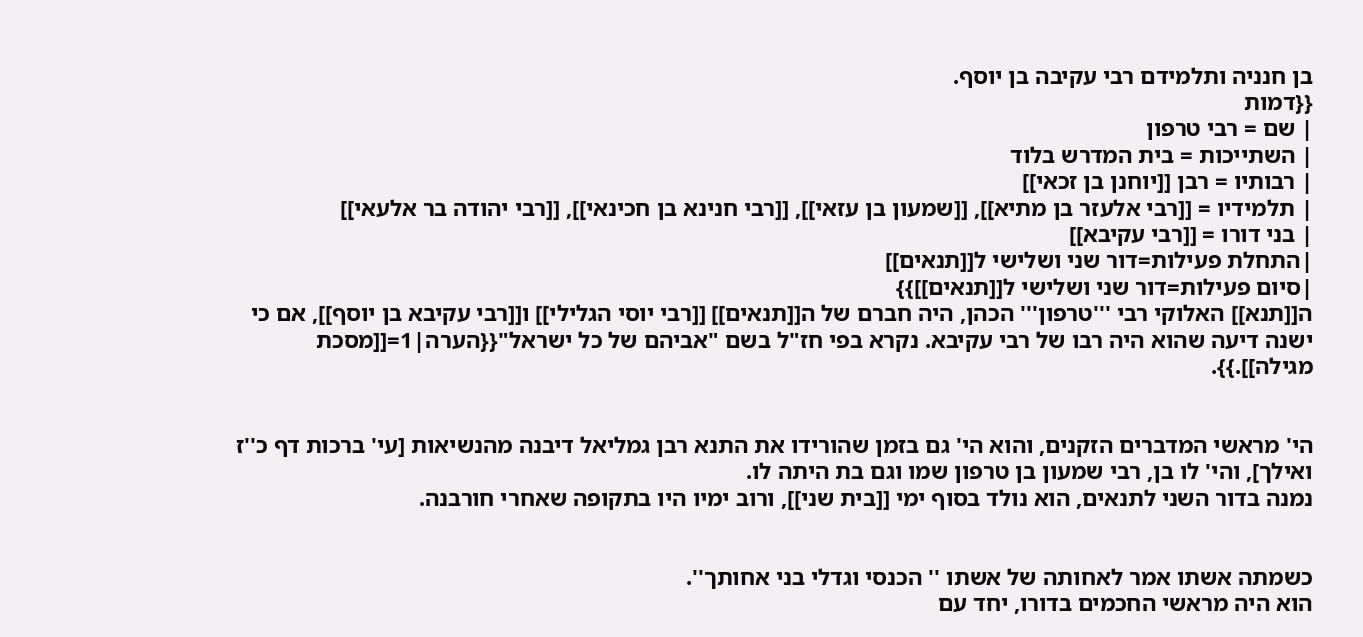בן חנניה ותלמידם רבי עקיבה בן יוסף.
{{דמות
| שם = רבי טרפון
| השתייכות = בית המדרש בלוד
| רבותיו = רבן [[יוחנן בן זכאי]]
| תלמידיו = [[רבי אלעזר בן מתיא]], [[שמעון בן עזאי]], [[רבי חנינא בן חכינאי]], [[רבי יהודה בר אלעאי]]
| בני דורו = [[רבי עקיבא]]
|התחלת פעילות=דור שני ושלישי ל[[תנאים]]
|סיום פעילות=דור שני ושלישי ל[[תנאים]]}}
ה[[תנא]] האלוקי רבי '''טרפון''' הכהן, היה חברם של ה[[תנאים]] [[רבי יוסי הגלילי]] ו[[רבי עקיבא בן יוסף]], אם כי ישנה דיעה שהוא היה רבו של רבי עקיבא. נקרא בפי חז"ל בשם "אביהם של כל ישראל"{{הערה|1=[[מסכת מגילה]].}}.


הי' מראשי המדברים הזקנים, והוא הי' גם בזמן שהורידו את התנא רבן גמליאל דיבנה מהנשיאות [עי' ברכות דף כ''ז ואילך], והי' לו בן, רבי שמעון בן טרפון שמו וגם בת היתה לו.
נמנה בדור השני לתנאים, הוא נולד בסוף ימי [[בית שני]], ורוב ימיו היו בתקופה שאחרי חורבנה.


כשמתה אשתו אמר לאחותה של אשתו '' הכנסי וגדלי בני אחותך''.
הוא היה מראשי החכמים בדורו, יחד עם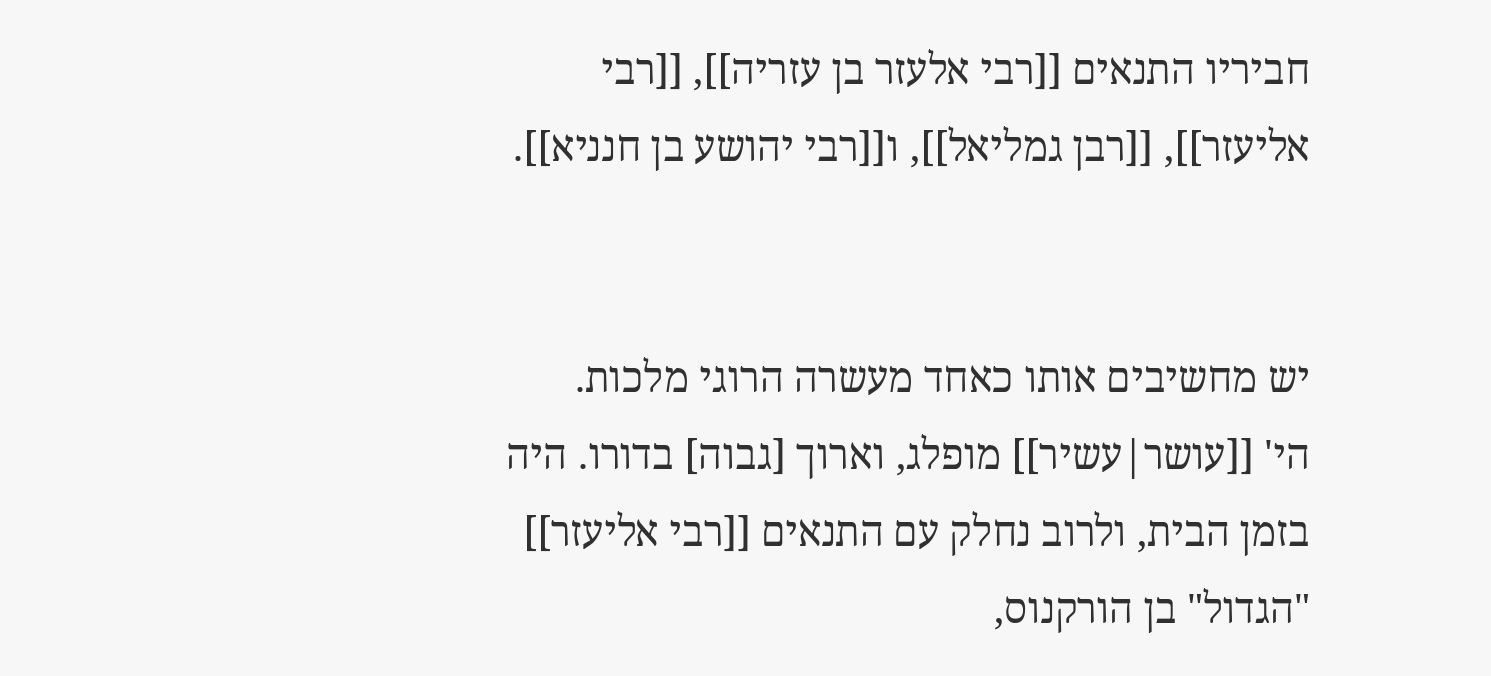חביריו התנאים [[רבי אלעזר בן עזריה]], [[רבי אליעזר]], [[רבן גמליאל]], ו[[רבי יהושע בן חנניא]].


יש מחשיבים אותו כאחד מעשרה הרוגי מלכות.
הי' [[עושר|עשיר]] מופלג, וארוך [גבוה] בדורו. היה בזמן הבית, ולרוב נחלק עם התנאים [[רבי אליעזר]] "הגדול" בן הורקנוס,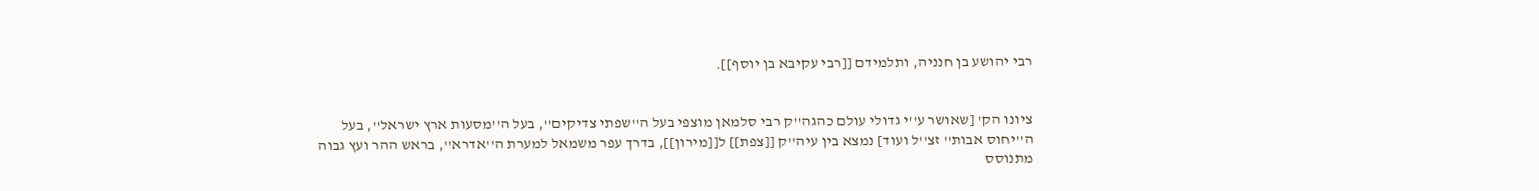רבי יהושע בן חנניה, ותלמידם [[רבי עקיבא בן יוסף]].


ציונו הק' [שאושר ע''י גדולי עולם כהגה''ק רבי סלמאן מוצפי בעל ה''שפתי צדיקים'', בעל ה''מסעות ארץ ישראל'', בעל ה''יחוס אבות'' זצ''ל ועוד] נמצא בין עיה''ק [[צפת]] ל[[מירון]], בדרך עפר משמאל למערת ה''אדרא'', בראש ההר ועץ גבוה מתנוסס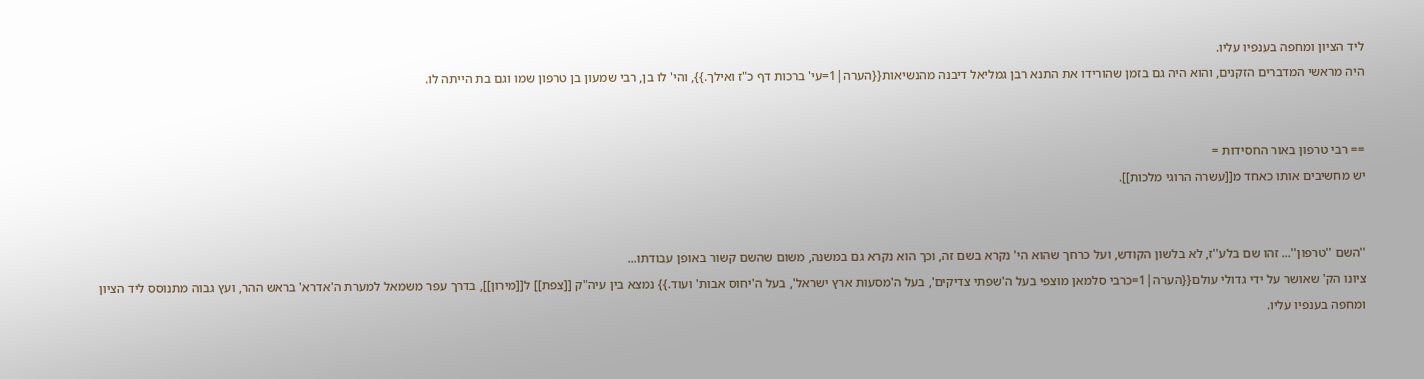ליד הציון ומחפה בענפיו עליו.
היה מראשי המדברים הזקנים, והוא היה גם בזמן שהורידו את התנא רבן גמליאל דיבנה מהנשיאות{{הערה|1=עי' ברכות דף כ"ז ואילך.}}, והי' לו בן, רבי שמעון בן טרפון שמו וגם בת הייתה לו.


== רבי טרפון באור החסידות =
יש מחשיבים אותו כאחד מ[[עשרה הרוגי מלכות]].


''השם ''טרפון''... זהו שם בלע''ז, לא בלשון הקודש, ועל כרחך שהוא הי' נקרא בשם זה, וכך הוא נקרא גם במשנה, משום שהשם קשור באופן עבודתו...
ציונו הק' שאושר על ידי גדולי עולם{{הערה|1=כרבי סלמאן מוצפי בעל ה'שפתי צדיקים', בעל ה'מסעות ארץ ישראל', בעל ה'יחוס אבות' ועוד.}} נמצא בין עיה"ק [[צפת]] ל[[מירון]], בדרך עפר משמאל למערת ה'אדרא' בראש ההר, ועץ גבוה מתנוסס ליד הציון ומחפה בענפיו עליו.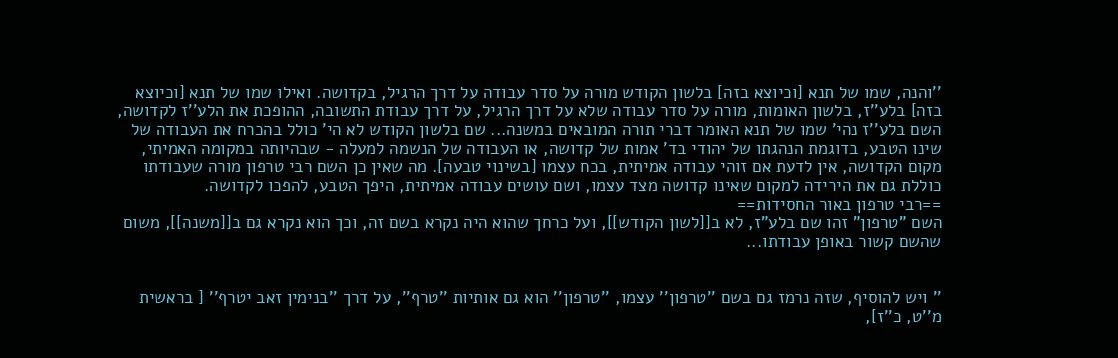''והנה, שמו של תנא [וכיוצא בזה] בלשון הקודש מורה על סדר עבודה על דרך הרגיל, בקדושה. ואילו שמו של תנא [וכיוצא בזה] בלע''ז, בלשון האומות, מורה על סדר עבודה שלא על דרך הרגיל, על דרך עבודת התשובה, ההופכת את הלע''ז לקדושה, השם בלע''ז נהי' שמו של תנא האומר דברי תורה המובאים במשנה... שם בלשון הקודש לא הי' כולל בהכרח את העבודה של שינו הטבע, בדוגמת הנהגתו של יהודי בד' אמות של קדושה, או העבודה של הנשמה למעלה - שבהיותה במקומה האמיתי, מקום הקדושה, אין לדעת אם זוהי עבודה אמיתית, בכח עצמו [בשינוי טבעה]. מה שאין כן השם רבי טרפון מורה שעבודתו כוללת גם את הירידה למקום שאינו קדושה מצד עצמו, ושם עושים עבודה אמיתית, היפך הטבע, להפכו לקדושה.
==רבי טרפון באור החסידות==
השם "טרפון" זהו שם בלע"ז, לא ב[[לשון הקודש]], ועל כרחך שהוא היה נקרא בשם זה, וכך הוא נקרא גם ב[[משנה]], משום שהשם קשור באופן עבודתו...


'' ויש להוסיף, שזה נרמז גם בשם ''טרפון'' עצמו, ''טרפון'' הוא גם אותיות ''טרף'', על דרך ''בנימין זאב יטרף'' [ בראשית מ''ט, כ''ז],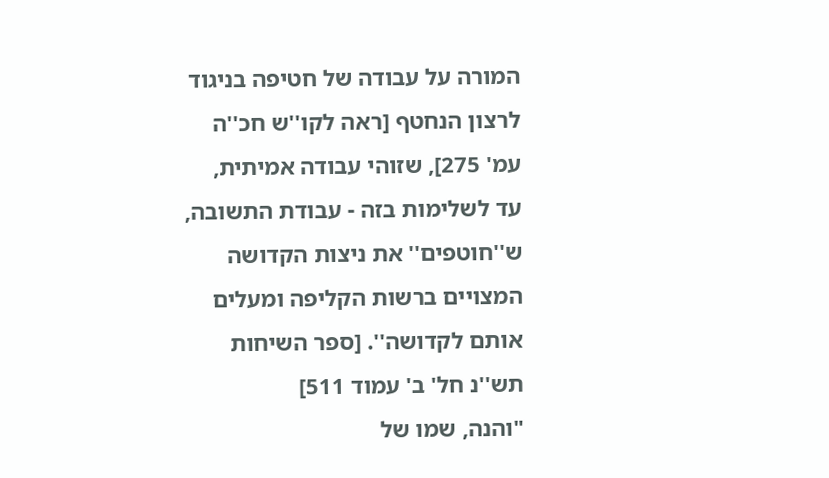המורה על עבודה של חטיפה בניגוד לרצון הנחטף [ראה לקו''ש חכ''ה עמ' 275], שזוהי עבודה אמיתית, עד לשלימות בזה - עבודת התשובה, ש''חוטפים'' את ניצות הקדושה המצויים ברשות הקליפה ומעלים אותם לקדושה''. [ספר השיחות תש''נ חל' ב' עמוד 511]
"והנה, שמו של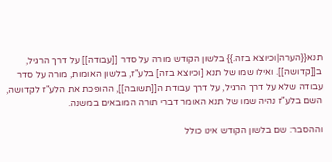תנא{{הערה|וכיוצא בזה.}} בלשון הקודש מורה על סדר [[עבודה]] על דרך הרגיל, ב[[קדושה]]. ואילו שמו של תנא [וכיוצא בזה] בלע"ז, בלשון האומות, מורה על סדר עבודה שלא על דרך הרגיל, על דרך עבודת ה[[תשובה]], ההופכת את הלע"ז לקדושה, השם בלע"ז נהיה שמו של תנא האומר דברי תורה המובאים במשנה.

וההסבר: שם בלשון הקודש אינו כולל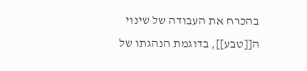בהכרח את העבודה של שינוי ה[[טבע]], בדוגמת הנהגתו של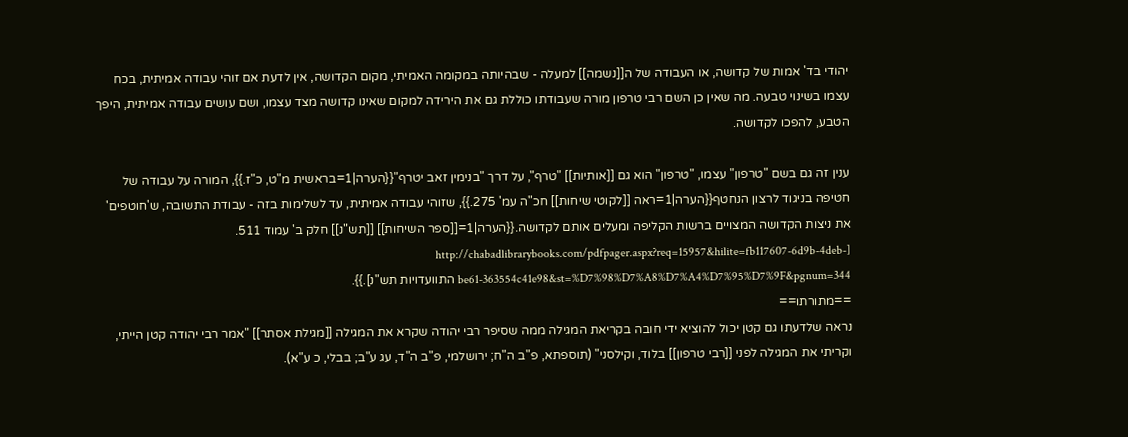יהודי בד' אמות של קדושה, או העבודה של ה[[נשמה]] למעלה - שבהיותה במקומה האמיתי, מקום הקדושה, אין לדעת אם זוהי עבודה אמיתית, בכח עצמו בשינוי טבעה. מה שאין כן השם רבי טרפון מורה שעבודתו כוללת גם את הירידה למקום שאינו קדושה מצד עצמו, ושם עושים עבודה אמיתית, היפך הטבע, להפכו לקדושה.

ענין זה גם בשם "טרפון" עצמו, "טרפון" הוא גם [[אותיות]] "טרף", על דרך "בנימין זאב יטרף"{{הערה|1=בראשית מ"ט, כ"ז.}}, המורה על עבודה של חטיפה בניגוד לרצון הנחטף{{הערה|1=ראה [[לקוטי שיחות]] חכ"ה עמ' 275.}}, שזוהי עבודה אמיתית, עד לשלימות בזה - עבודת התשובה, ש'חוטפים' את ניצות הקדושה המצויים ברשות הקליפה ומעלים אותם לקדושה.{{הערה|1=[[ספר השיחות]] [[תש"נ]] חלק ב' עמוד 511. [http://chabadlibrarybooks.com/pdfpager.aspx?req=15957&hilite=fb117607-6d9b-4deb-be61-363554c41e98&st=%D7%98%D7%A8%D7%A4%D7%95%D7%9F&pgnum=344 התוועדויות תש"נ].}}.
==מתורתו==
נראה שלדעתו גם קטן יכול להוציא ידי חובה בקריאת המגילה ממה שסיפר רבי יהודה שקרא את המגילה [[מגילת אסתר]] "אמר רבי יהודה קטן הייתי, וקריתי את המגילה לפני [[רבי טרפון]] בלוד, וקילסני" (תוספתא, פ"ב ה"ח; ירושלמי, פ"ב ה"ד, עג ע"ב; בבלי, כ ע"א).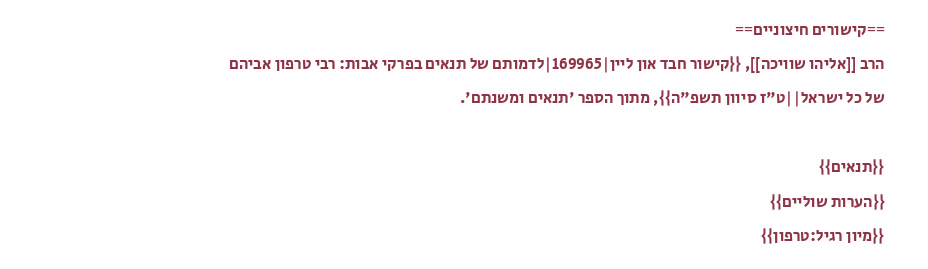==קישורים חיצוניים==
הרב [[אליהו שוויכה]], {{קישור חבד און ליין|169965|לדמותם של תנאים בפרקי אבות: רבי טרפון אביהם של כל ישראל||ט"ז סיוון תשפ"ה}}, מתוך הספר 'תנאים ומשנתם'.

{{תנאים}}
{{הערות שוליים}}
{{מיון רגיל:טרפון}}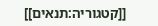[[קטגוריה:תנאים]]